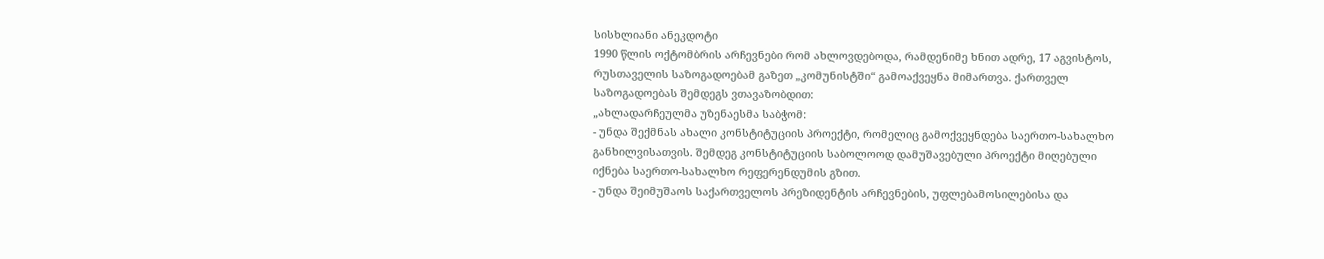სისხლიანი ანეკდოტი
1990 წლის ოქტომბრის არჩევნები რომ ახლოვდებოდა, რამდენიმე ხნით ადრე, 17 აგვისტოს, რუსთაველის საზოგადოებამ გაზეთ „კომუნისტში“ გამოაქვეყნა მიმართვა. ქართველ საზოგადოებას შემდეგს ვთავაზობდით:
„ახლადარჩეულმა უზენაესმა საბჭომ:
- უნდა შექმნას ახალი კონსტიტუციის პროექტი, რომელიც გამოქვეყნდება საერთო-სახალხო განხილვისათვის. შემდეგ კონსტიტუციის საბოლოოდ დამუშავებული პროექტი მიღებული იქნება საერთო-სახალხო რეფერენდუმის გზით.
- უნდა შეიმუშაოს საქართველოს პრეზიდენტის არჩევნების, უფლებამოსილებისა და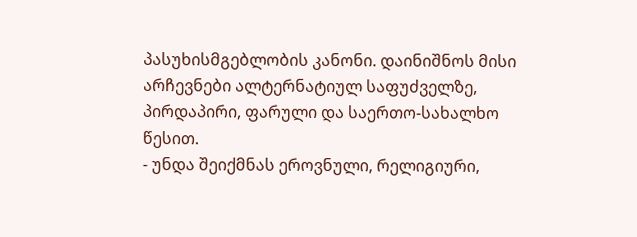პასუხისმგებლობის კანონი. დაინიშნოს მისი არჩევნები ალტერნატიულ საფუძველზე, პირდაპირი, ფარული და საერთო-სახალხო წესით.
- უნდა შეიქმნას ეროვნული, რელიგიური,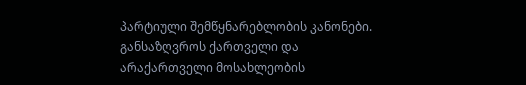პარტიული შემწყნარებლობის კანონები. განსაზღვროს ქართველი და არაქართველი მოსახლეობის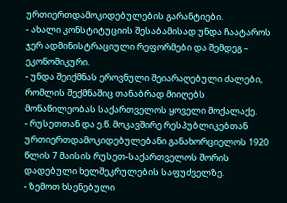ურთიერთდამოკიდებულების გარანტიები.
- ახალი კონსტიტუციის შესაბამისად უნდა ჩაატაროს ჯერ ადმინისტრაციული რეფორმები და შემდეგ – ეკონომიკური.
- უნდა შეიქმნას ეროვნული შეიარაღებული ძალები, რომლის შექმნაშიც თანაბრად მიიღებს მონაწილეობას საქართველოს ყოველი მოქალაქე.
- რუსეთთან და ე.წ. მოკავშირე რესპუბლიკებთან ურთიერთდამოკიდებულებანი განახორციელოს 1920 წლის 7 მაისის რუსეთ-საქართველოს შორის დადებული ხელშეკრულების საფუძველზე.
- ზემოთ ხსენებული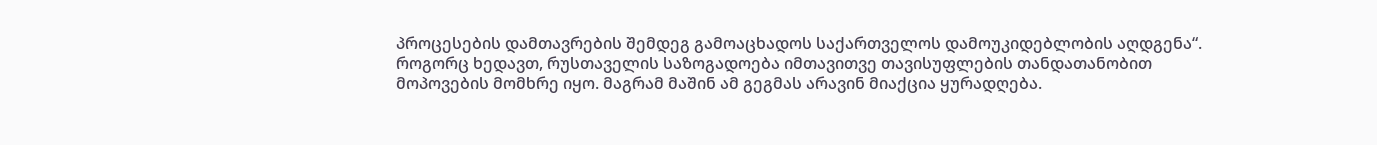პროცესების დამთავრების შემდეგ გამოაცხადოს საქართველოს დამოუკიდებლობის აღდგენა“.
როგორც ხედავთ, რუსთაველის საზოგადოება იმთავითვე თავისუფლების თანდათანობით მოპოვების მომხრე იყო. მაგრამ მაშინ ამ გეგმას არავინ მიაქცია ყურადღება.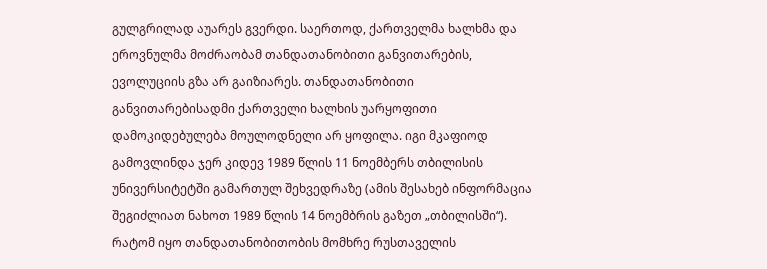გულგრილად აუარეს გვერდი. საერთოდ, ქართველმა ხალხმა და ეროვნულმა მოძრაობამ თანდათანობითი განვითარების, ევოლუციის გზა არ გაიზიარეს. თანდათანობითი განვითარებისადმი ქართველი ხალხის უარყოფითი დამოკიდებულება მოულოდნელი არ ყოფილა. იგი მკაფიოდ გამოვლინდა ჯერ კიდევ 1989 წლის 11 ნოემბერს თბილისის უნივერსიტეტში გამართულ შეხვედრაზე (ამის შესახებ ინფორმაცია შეგიძლიათ ნახოთ 1989 წლის 14 ნოემბრის გაზეთ „თბილისში“).
რატომ იყო თანდათანობითობის მომხრე რუსთაველის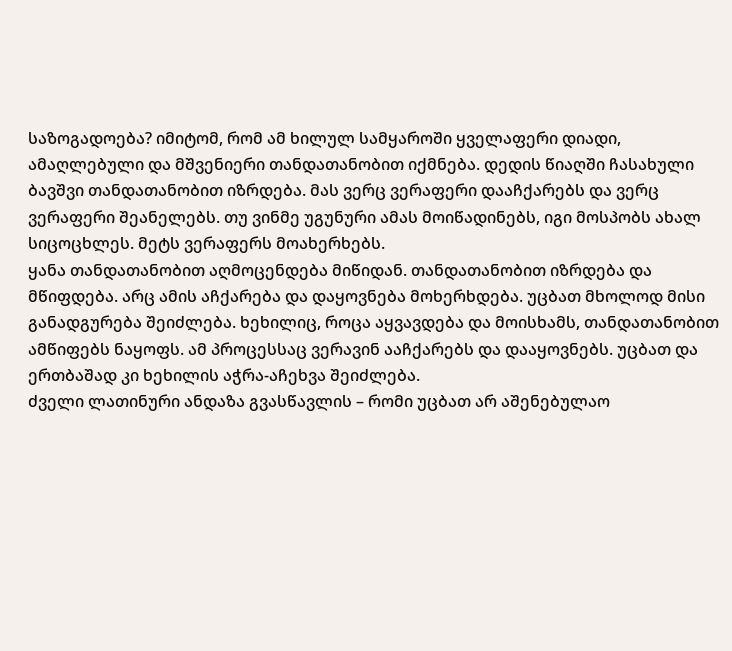საზოგადოება? იმიტომ, რომ ამ ხილულ სამყაროში ყველაფერი დიადი, ამაღლებული და მშვენიერი თანდათანობით იქმნება. დედის წიაღში ჩასახული ბავშვი თანდათანობით იზრდება. მას ვერც ვერაფერი დააჩქარებს და ვერც ვერაფერი შეანელებს. თუ ვინმე უგუნური ამას მოიწადინებს, იგი მოსპობს ახალ სიცოცხლეს. მეტს ვერაფერს მოახერხებს.
ყანა თანდათანობით აღმოცენდება მიწიდან. თანდათანობით იზრდება და მწიფდება. არც ამის აჩქარება და დაყოვნება მოხერხდება. უცბათ მხოლოდ მისი განადგურება შეიძლება. ხეხილიც, როცა აყვავდება და მოისხამს, თანდათანობით ამწიფებს ნაყოფს. ამ პროცესსაც ვერავინ ააჩქარებს და დააყოვნებს. უცბათ და ერთბაშად კი ხეხილის აჭრა-აჩეხვა შეიძლება.
ძველი ლათინური ანდაზა გვასწავლის – რომი უცბათ არ აშენებულაო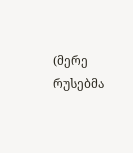(მერე რუსებმა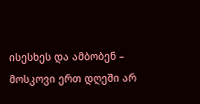ისესხეს და ამბობენ – მოსკოვი ერთ დღეში არ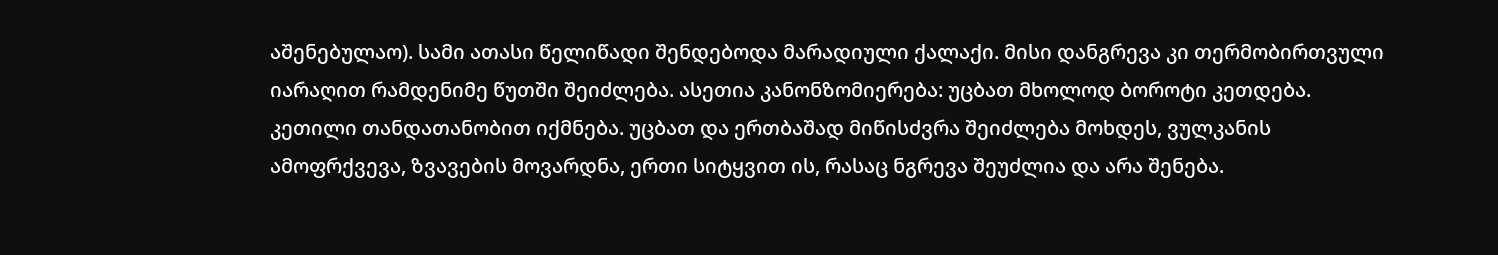აშენებულაო). სამი ათასი წელიწადი შენდებოდა მარადიული ქალაქი. მისი დანგრევა კი თერმობირთვული იარაღით რამდენიმე წუთში შეიძლება. ასეთია კანონზომიერება: უცბათ მხოლოდ ბოროტი კეთდება. კეთილი თანდათანობით იქმნება. უცბათ და ერთბაშად მიწისძვრა შეიძლება მოხდეს, ვულკანის ამოფრქვევა, ზვავების მოვარდნა, ერთი სიტყვით ის, რასაც ნგრევა შეუძლია და არა შენება.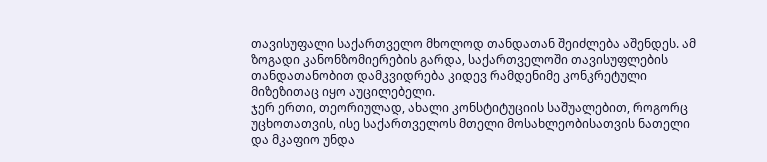თავისუფალი საქართველო მხოლოდ თანდათან შეიძლება აშენდეს. ამ ზოგადი კანონზომიერების გარდა, საქართველოში თავისუფლების თანდათანობით დამკვიდრება კიდევ რამდენიმე კონკრეტული მიზეზითაც იყო აუცილებელი.
ჯერ ერთი, თეორიულად, ახალი კონსტიტუციის საშუალებით, როგორც უცხოთათვის, ისე საქართველოს მთელი მოსახლეობისათვის ნათელი და მკაფიო უნდა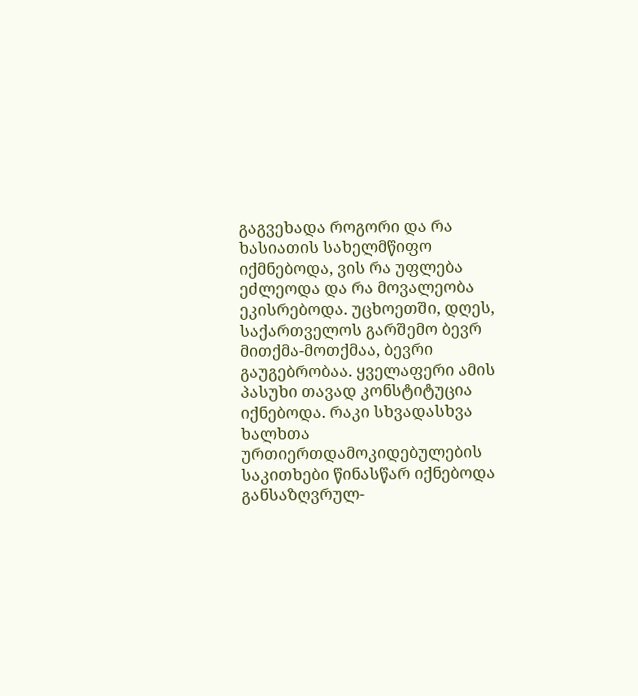გაგვეხადა როგორი და რა ხასიათის სახელმწიფო იქმნებოდა, ვის რა უფლება ეძლეოდა და რა მოვალეობა ეკისრებოდა. უცხოეთში, დღეს, საქართველოს გარშემო ბევრ მითქმა-მოთქმაა, ბევრი გაუგებრობაა. ყველაფერი ამის პასუხი თავად კონსტიტუცია იქნებოდა. რაკი სხვადასხვა ხალხთა ურთიერთდამოკიდებულების საკითხები წინასწარ იქნებოდა განსაზღვრულ-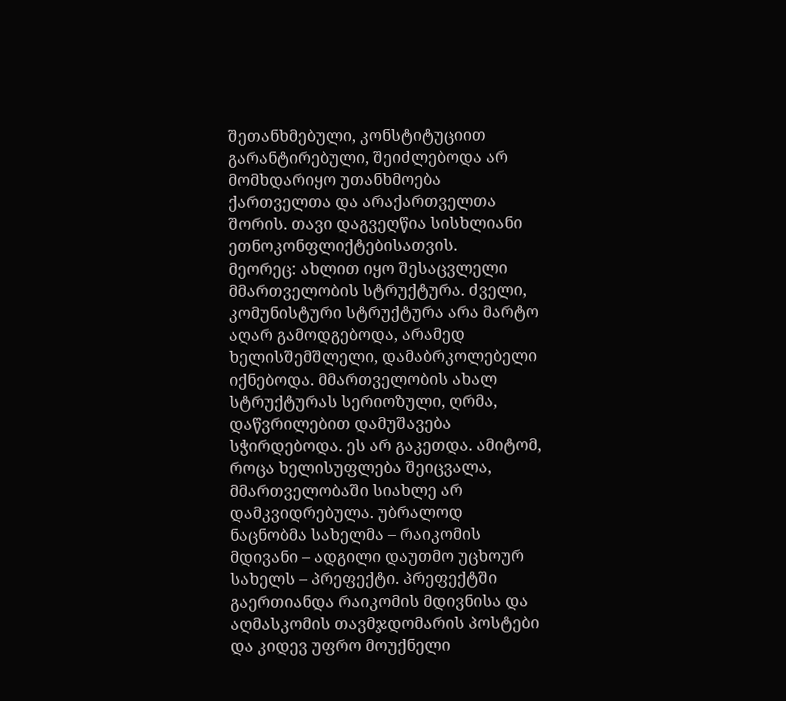შეთანხმებული, კონსტიტუციით გარანტირებული, შეიძლებოდა არ მომხდარიყო უთანხმოება ქართველთა და არაქართველთა შორის. თავი დაგვეღწია სისხლიანი ეთნოკონფლიქტებისათვის.
მეორეც: ახლით იყო შესაცვლელი მმართველობის სტრუქტურა. ძველი, კომუნისტური სტრუქტურა არა მარტო აღარ გამოდგებოდა, არამედ ხელისშემშლელი, დამაბრკოლებელი იქნებოდა. მმართველობის ახალ სტრუქტურას სერიოზული, ღრმა, დაწვრილებით დამუშავება სჭირდებოდა. ეს არ გაკეთდა. ამიტომ, როცა ხელისუფლება შეიცვალა, მმართველობაში სიახლე არ დამკვიდრებულა. უბრალოდ ნაცნობმა სახელმა – რაიკომის მდივანი – ადგილი დაუთმო უცხოურ სახელს – პრეფექტი. პრეფექტში გაერთიანდა რაიკომის მდივნისა და აღმასკომის თავმჯდომარის პოსტები და კიდევ უფრო მოუქნელი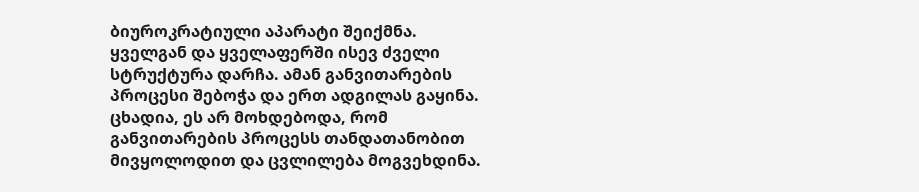ბიუროკრატიული აპარატი შეიქმნა. ყველგან და ყველაფერში ისევ ძველი სტრუქტურა დარჩა. ამან განვითარების პროცესი შებოჭა და ერთ ადგილას გაყინა. ცხადია, ეს არ მოხდებოდა, რომ განვითარების პროცესს თანდათანობით მივყოლოდით და ცვლილება მოგვეხდინა.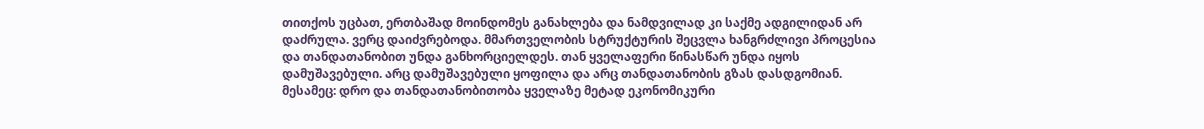თითქოს უცბათ, ერთბაშად მოინდომეს განახლება და ნამდვილად კი საქმე ადგილიდან არ დაძრულა. ვერც დაიძვრებოდა. მმართველობის სტრუქტურის შეცვლა ხანგრძლივი პროცესია და თანდათანობით უნდა განხორციელდეს. თან ყველაფერი წინასწარ უნდა იყოს დამუშავებული. არც დამუშავებული ყოფილა და არც თანდათანობის გზას დასდგომიან.
მესამეც: დრო და თანდათანობითობა ყველაზე მეტად ეკონომიკური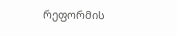რეფორმის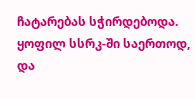ჩატარებას სჭირდებოდა. ყოფილ სსრკ-ში საერთოდ, და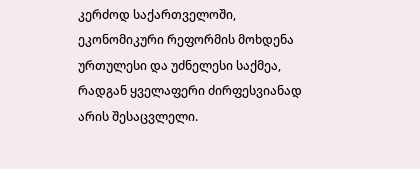კერძოდ საქართველოში, ეკონომიკური რეფორმის მოხდენა ურთულესი და უძნელესი საქმეა, რადგან ყველაფერი ძირფესვიანად არის შესაცვლელი.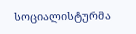სოციალისტურმა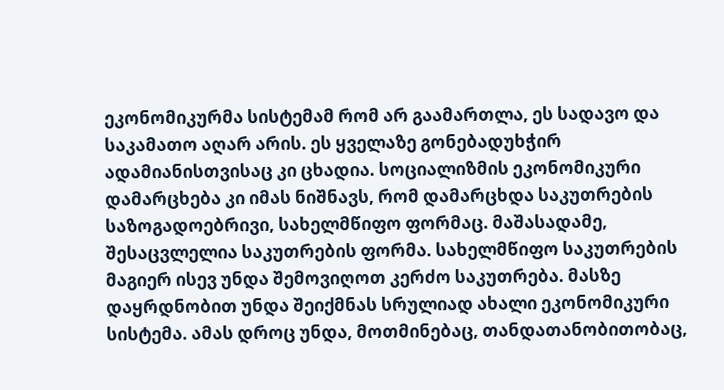ეკონომიკურმა სისტემამ რომ არ გაამართლა, ეს სადავო და საკამათო აღარ არის. ეს ყველაზე გონებადუხჭირ ადამიანისთვისაც კი ცხადია. სოციალიზმის ეკონომიკური დამარცხება კი იმას ნიშნავს, რომ დამარცხდა საკუთრების საზოგადოებრივი, სახელმწიფო ფორმაც. მაშასადამე, შესაცვლელია საკუთრების ფორმა. სახელმწიფო საკუთრების მაგიერ ისევ უნდა შემოვიღოთ კერძო საკუთრება. მასზე დაყრდნობით უნდა შეიქმნას სრულიად ახალი ეკონომიკური სისტემა. ამას დროც უნდა, მოთმინებაც, თანდათანობითობაც,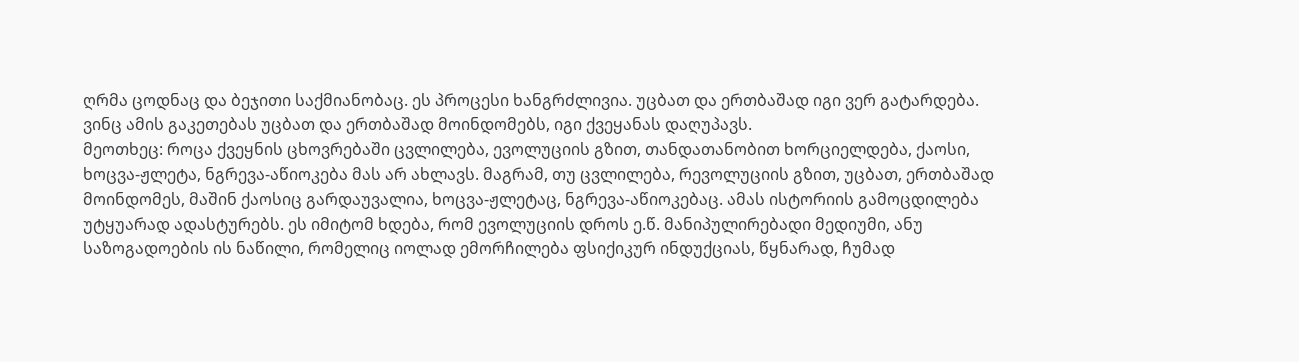ღრმა ცოდნაც და ბეჯითი საქმიანობაც. ეს პროცესი ხანგრძლივია. უცბათ და ერთბაშად იგი ვერ გატარდება. ვინც ამის გაკეთებას უცბათ და ერთბაშად მოინდომებს, იგი ქვეყანას დაღუპავს.
მეოთხეც: როცა ქვეყნის ცხოვრებაში ცვლილება, ევოლუციის გზით, თანდათანობით ხორციელდება, ქაოსი, ხოცვა-ჟლეტა, ნგრევა-აწიოკება მას არ ახლავს. მაგრამ, თუ ცვლილება, რევოლუციის გზით, უცბათ, ერთბაშად მოინდომეს, მაშინ ქაოსიც გარდაუვალია, ხოცვა-ჟლეტაც, ნგრევა-აწიოკებაც. ამას ისტორიის გამოცდილება უტყუარად ადასტურებს. ეს იმიტომ ხდება, რომ ევოლუციის დროს ე.წ. მანიპულირებადი მედიუმი, ანუ საზოგადოების ის ნაწილი, რომელიც იოლად ემორჩილება ფსიქიკურ ინდუქციას, წყნარად, ჩუმად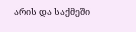არის და საქმეში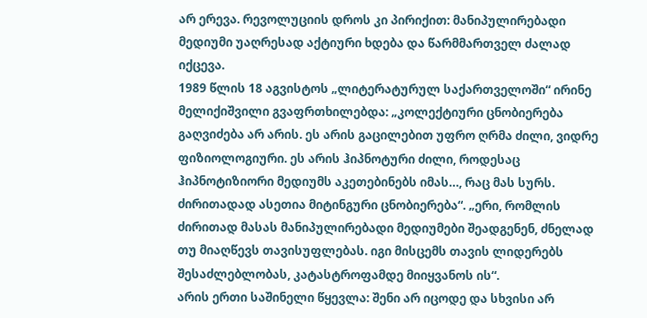არ ერევა. რევოლუციის დროს კი პირიქით: მანიპულირებადი მედიუმი უაღრესად აქტიური ხდება და წარმმართველ ძალად იქცევა.
1989 წლის 18 აგვისტოს „ლიტერატურულ საქართველოში“ ირინე მელიქიშვილი გვაფრთხილებდა: „კოლექტიური ცნობიერება გაღვიძება არ არის. ეს არის გაცილებით უფრო ღრმა ძილი, ვიდრე ფიზიოლოგიური. ეს არის ჰიპნოტური ძილი, როდესაც ჰიპნოტიზიორი მედიუმს აკეთებინებს იმას…, რაც მას სურს. ძირითადად ასეთია მიტინგური ცნობიერება“. „ერი, რომლის ძირითად მასას მანიპულირებადი მედიუმები შეადგენენ, ძნელად თუ მიაღწევს თავისუფლებას. იგი მისცემს თავის ლიდერებს შესაძლებლობას, კატასტროფამდე მიიყვანოს ის“.
არის ერთი საშინელი წყევლა: შენი არ იცოდე და სხვისი არ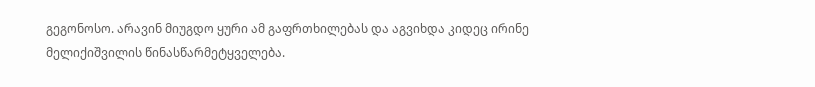გეგონოსო. არავინ მიუგდო ყური ამ გაფრთხილებას და აგვიხდა კიდეც ირინე მელიქიშვილის წინასწარმეტყველება.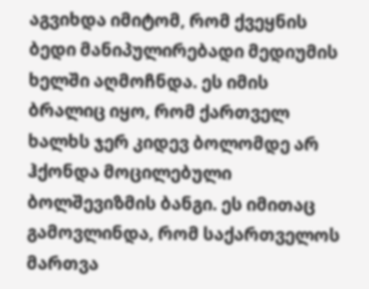აგვიხდა იმიტომ, რომ ქვეყნის ბედი მანიპულირებადი მედიუმის ხელში აღმოჩნდა. ეს იმის ბრალიც იყო, რომ ქართველ ხალხს ჯერ კიდევ ბოლომდე არ ჰქონდა მოცილებული ბოლშევიზმის ბანგი. ეს იმითაც გამოვლინდა, რომ საქართველოს მართვა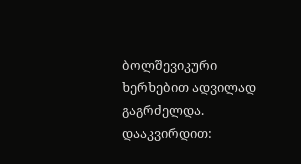ბოლშევიკური ხერხებით ადვილად გაგრძელდა.
დააკვირდით: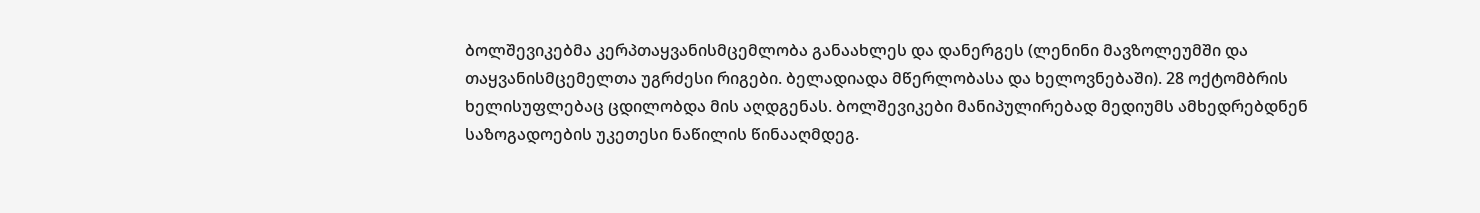ბოლშევიკებმა კერპთაყვანისმცემლობა განაახლეს და დანერგეს (ლენინი მავზოლეუმში და თაყვანისმცემელთა უგრძესი რიგები. ბელადიადა მწერლობასა და ხელოვნებაში). 28 ოქტომბრის ხელისუფლებაც ცდილობდა მის აღდგენას. ბოლშევიკები მანიპულირებად მედიუმს ამხედრებდნენ საზოგადოების უკეთესი ნაწილის წინააღმდეგ.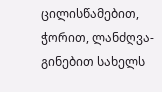ცილისწამებით, ჭორით, ლანძღვა-გინებით სახელს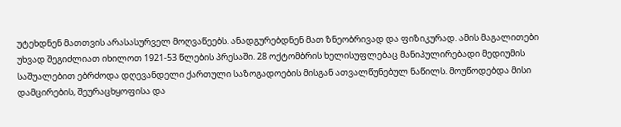უტეხდნენ მათთვის არასასურველ მოღვაწეებს. ანადგურებდნენ მათ ზნეობრივად და ფიზიკურად. ამის მაგალითები უხვად შეგიძლიათ იხილოთ 1921-53 წლების პრესაში. 28 ოქტომბრის ხელისუფლებაც მანიპულირებადი მედიუმის საშუალებით ებრძოდა დღევანდელი ქართული საზოგადოების მისგან ათვალწუნებულ ნაწილს. მოუწოდებდა მისი დამცირების, შეურაცხყოფისა და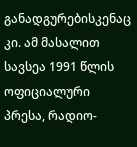განადგურებისკენაც კი. ამ მასალით სავსეა 1991 წლის ოფიციალური პრესა, რადიო-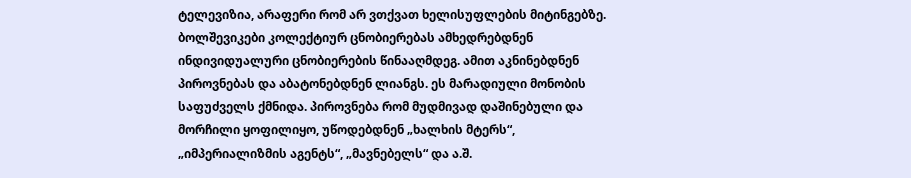ტელევიზია, არაფერი რომ არ ვთქვათ ხელისუფლების მიტინგებზე. ბოლშევიკები კოლექტიურ ცნობიერებას ამხედრებდნენ ინდივიდუალური ცნობიერების წინააღმდეგ. ამით აკნინებდნენ პიროვნებას და აბატონებდნენ ლიანგს. ეს მარადიული მონობის საფუძველს ქმნიდა. პიროვნება რომ მუდმივად დაშინებული და მორჩილი ყოფილიყო, უწოდებდნენ „ხალხის მტერს“, „იმპერიალიზმის აგენტს“, „მავნებელს“ და ა.შ.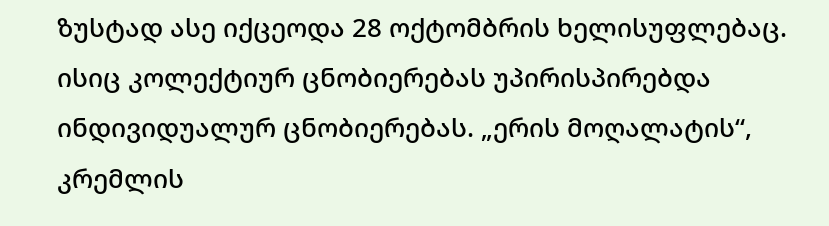ზუსტად ასე იქცეოდა 28 ოქტომბრის ხელისუფლებაც. ისიც კოლექტიურ ცნობიერებას უპირისპირებდა ინდივიდუალურ ცნობიერებას. „ერის მოღალატის“, კრემლის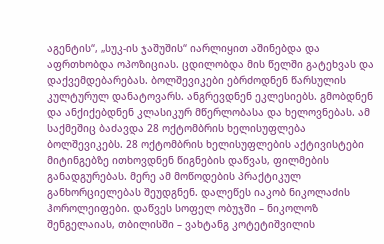აგენტის“, „სუკ-ის ჯაშუშის“ იარლიყით აშინებდა და აფრთხობდა ოპოზიციას. ცდილობდა მის წელში გატეხვას და დაქვემდებარებას. ბოლშევიკები ებრძოდნენ წარსულის კულტურულ დანატოვარს. ანგრევდნენ ეკლესიებს. გმობდნენ და ანქიქებდნენ კლასიკურ მწერლობასა და ხელოვნებას. ამ საქმეშიც ბაძავდა 28 ოქტომბრის ხელისუფლება ბოლშევიკებს. 28 ოქტომბრის ხელისუფლების აქტივისტები მიტინგებზე ითხოვდნენ წიგნების დაწვას, ფილმების განადგურებას. მერე ამ მოწოდების პრაქტიკულ განხორციელებას შეუდგნენ. დალეწეს იაკობ ნიკოლაძის ჰოროლეიფები. დაწვეს სოფელ ობუჯში – ნიკოლოზ შენგელაიას, თბილისში – ვახტანგ კოტეტიშვილის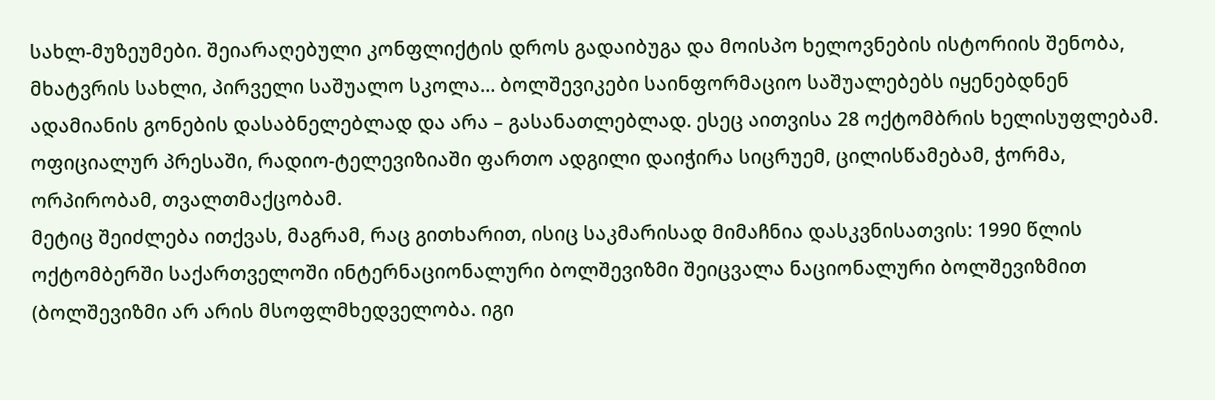სახლ-მუზეუმები. შეიარაღებული კონფლიქტის დროს გადაიბუგა და მოისპო ხელოვნების ისტორიის შენობა, მხატვრის სახლი, პირველი საშუალო სკოლა… ბოლშევიკები საინფორმაციო საშუალებებს იყენებდნენ ადამიანის გონების დასაბნელებლად და არა – გასანათლებლად. ესეც აითვისა 28 ოქტომბრის ხელისუფლებამ. ოფიციალურ პრესაში, რადიო-ტელევიზიაში ფართო ადგილი დაიჭირა სიცრუემ, ცილისწამებამ, ჭორმა, ორპირობამ, თვალთმაქცობამ.
მეტიც შეიძლება ითქვას, მაგრამ, რაც გითხარით, ისიც საკმარისად მიმაჩნია დასკვნისათვის: 1990 წლის ოქტომბერში საქართველოში ინტერნაციონალური ბოლშევიზმი შეიცვალა ნაციონალური ბოლშევიზმით (ბოლშევიზმი არ არის მსოფლმხედველობა. იგი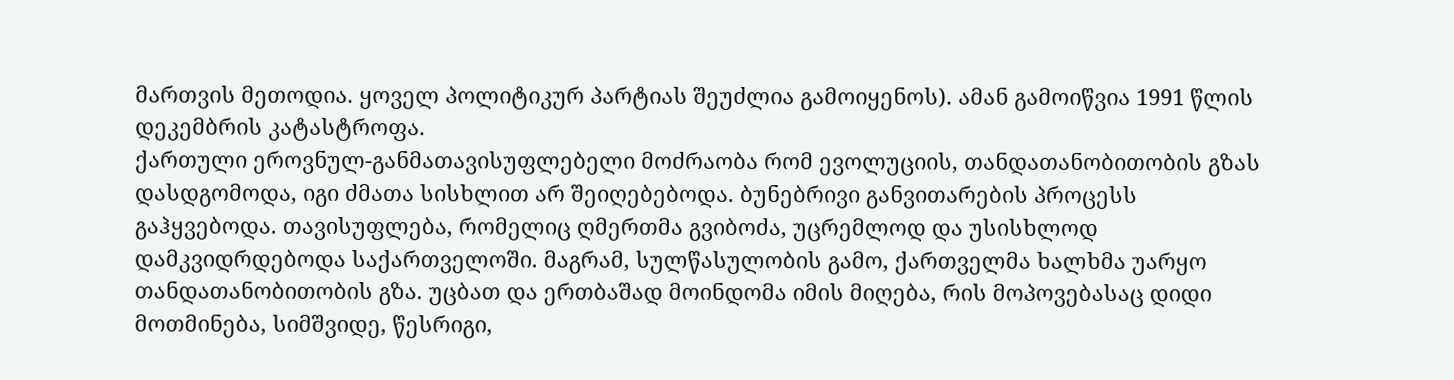მართვის მეთოდია. ყოველ პოლიტიკურ პარტიას შეუძლია გამოიყენოს). ამან გამოიწვია 1991 წლის დეკემბრის კატასტროფა.
ქართული ეროვნულ-განმათავისუფლებელი მოძრაობა რომ ევოლუციის, თანდათანობითობის გზას დასდგომოდა, იგი ძმათა სისხლით არ შეიღებებოდა. ბუნებრივი განვითარების პროცესს გაჰყვებოდა. თავისუფლება, რომელიც ღმერთმა გვიბოძა, უცრემლოდ და უსისხლოდ დამკვიდრდებოდა საქართველოში. მაგრამ, სულწასულობის გამო, ქართველმა ხალხმა უარყო თანდათანობითობის გზა. უცბათ და ერთბაშად მოინდომა იმის მიღება, რის მოპოვებასაც დიდი მოთმინება, სიმშვიდე, წესრიგი,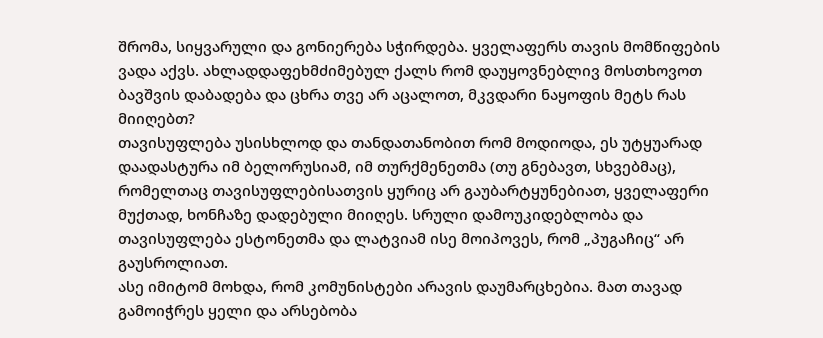შრომა, სიყვარული და გონიერება სჭირდება. ყველაფერს თავის მომწიფების ვადა აქვს. ახლადდაფეხმძიმებულ ქალს რომ დაუყოვნებლივ მოსთხოვოთ ბავშვის დაბადება და ცხრა თვე არ აცალოთ, მკვდარი ნაყოფის მეტს რას მიიღებთ?
თავისუფლება უსისხლოდ და თანდათანობით რომ მოდიოდა, ეს უტყუარად დაადასტურა იმ ბელორუსიამ, იმ თურქმენეთმა (თუ გნებავთ, სხვებმაც), რომელთაც თავისუფლებისათვის ყურიც არ გაუბარტყუნებიათ, ყველაფერი მუქთად, ხონჩაზე დადებული მიიღეს. სრული დამოუკიდებლობა და თავისუფლება ესტონეთმა და ლატვიამ ისე მოიპოვეს, რომ „პუგაჩიც“ არ გაუსროლიათ.
ასე იმიტომ მოხდა, რომ კომუნისტები არავის დაუმარცხებია. მათ თავად გამოიჭრეს ყელი და არსებობა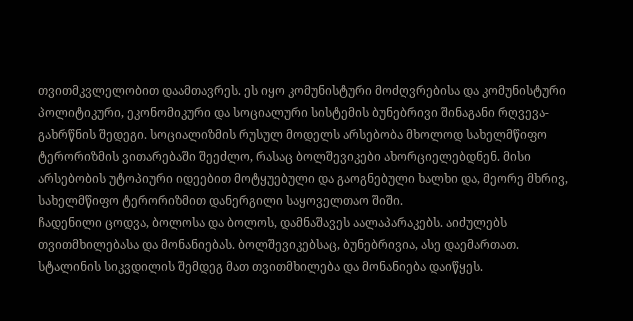თვითმკვლელობით დაამთავრეს. ეს იყო კომუნისტური მოძღვრებისა და კომუნისტური პოლიტიკური, ეკონომიკური და სოციალური სისტემის ბუნებრივი შინაგანი რღვევა-გახრწნის შედეგი. სოციალიზმის რუსულ მოდელს არსებობა მხოლოდ სახელმწიფო ტერორიზმის ვითარებაში შეეძლო, რასაც ბოლშევიკები ახორციელებდნენ. მისი არსებობის უტოპიური იდეებით მოტყუებული და გაოგნებული ხალხი და, მეორე მხრივ, სახელმწიფო ტერორიზმით დანერგილი საყოველთაო შიში.
ჩადენილი ცოდვა, ბოლოსა და ბოლოს, დამნაშავეს აალაპარაკებს. აიძულებს თვითმხილებასა და მონანიებას. ბოლშევიკებსაც, ბუნებრივია, ასე დაემართათ. სტალინის სიკვდილის შემდეგ მათ თვითმხილება და მონანიება დაიწყეს.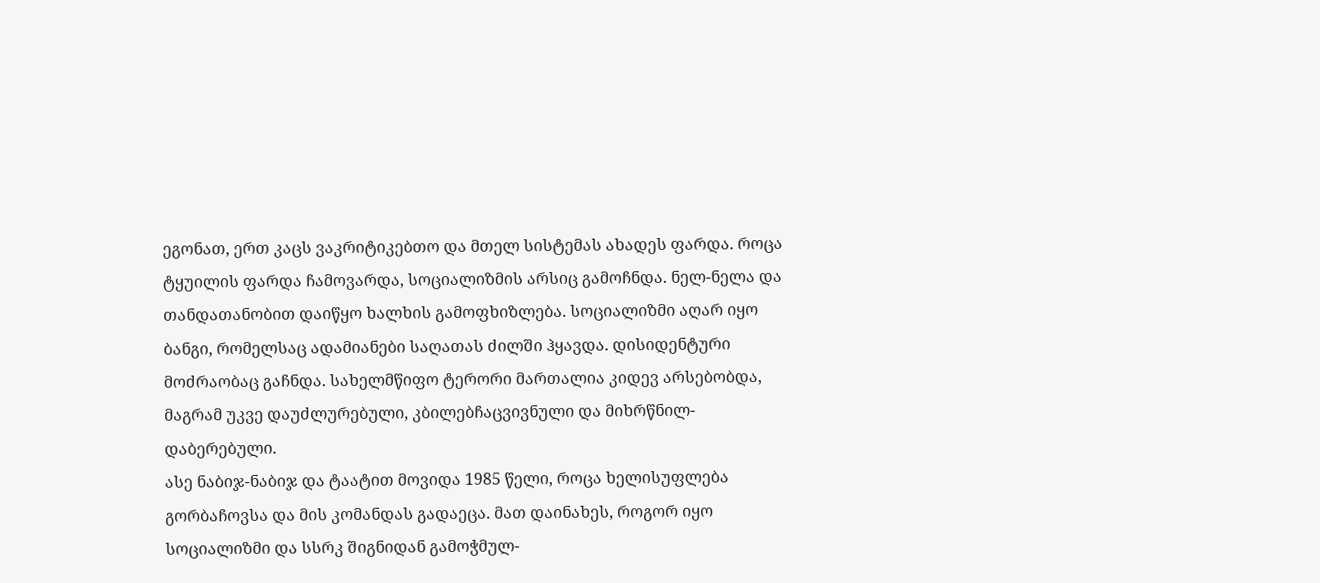ეგონათ, ერთ კაცს ვაკრიტიკებთო და მთელ სისტემას ახადეს ფარდა. როცა ტყუილის ფარდა ჩამოვარდა, სოციალიზმის არსიც გამოჩნდა. ნელ-ნელა და თანდათანობით დაიწყო ხალხის გამოფხიზლება. სოციალიზმი აღარ იყო ბანგი, რომელსაც ადამიანები საღათას ძილში ჰყავდა. დისიდენტური მოძრაობაც გაჩნდა. სახელმწიფო ტერორი მართალია კიდევ არსებობდა, მაგრამ უკვე დაუძლურებული, კბილებჩაცვივნული და მიხრწნილ-დაბერებული.
ასე ნაბიჯ-ნაბიჯ და ტაატით მოვიდა 1985 წელი, როცა ხელისუფლება გორბაჩოვსა და მის კომანდას გადაეცა. მათ დაინახეს, როგორ იყო სოციალიზმი და სსრკ შიგნიდან გამოჭმულ-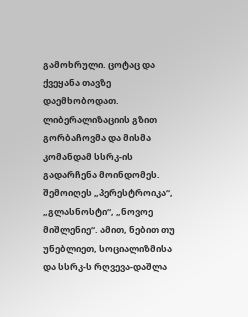გამოხრული. ცოტაც და ქვეყანა თავზე დაემხობოდათ. ლიბერალიზაციის გზით გორბაჩოვმა და მისმა კომანდამ სსრკ-ის გადარჩენა მოინდომეს. შემოიღეს „პერესტროიკა“, „გლასნოსტი“, „ნოვოე მიშლენიე“. ამით, ნებით თუ უნებლიეთ, სოციალიზმისა და სსრკ-ს რღვევა-დაშლა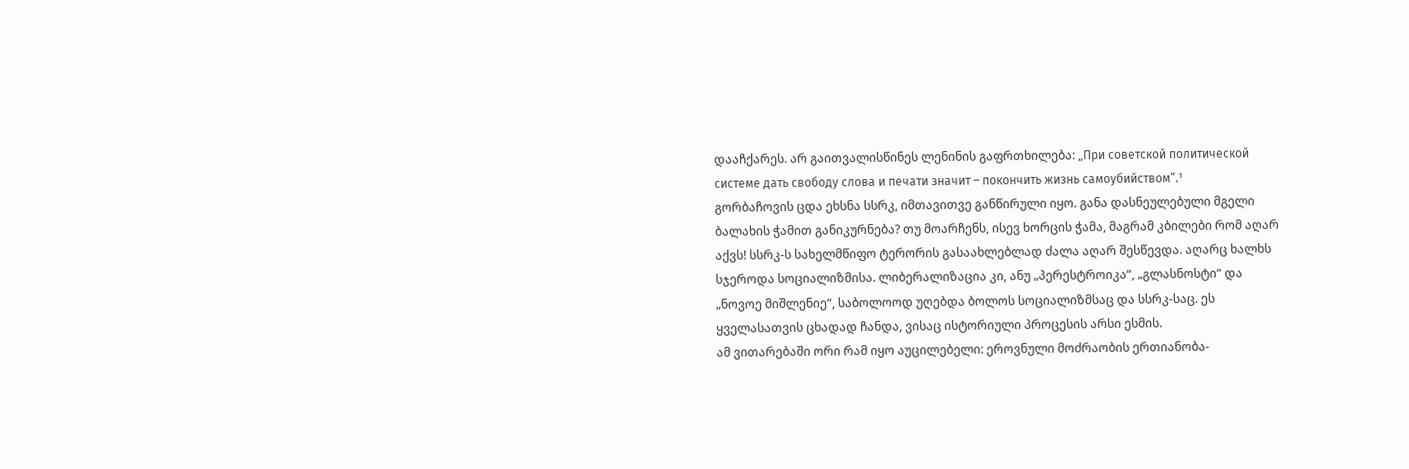დააჩქარეს. არ გაითვალისწინეს ლენინის გაფრთხილება: „При советской политической системе дать свободу слова и печати значит – покончить жизнь самоубийством“.¹
გორბაჩოვის ცდა ეხსნა სსრკ, იმთავითვე განწირული იყო. განა დასნეულებული მგელი ბალახის ჭამით განიკურნება? თუ მოარჩენს, ისევ ხორცის ჭამა, მაგრამ კბილები რომ აღარ აქვს! სსრკ-ს სახელმწიფო ტერორის გასაახლებლად ძალა აღარ შესწევდა. აღარც ხალხს სჯეროდა სოციალიზმისა. ლიბერალიზაცია კი, ანუ „პერესტროიკა“, „გლასნოსტი“ და „ნოვოე მიშლენიე“, საბოლოოდ უღებდა ბოლოს სოციალიზმსაც და სსრკ-საც. ეს ყველასათვის ცხადად ჩანდა, ვისაც ისტორიული პროცესის არსი ესმის.
ამ ვითარებაში ორი რამ იყო აუცილებელი: ეროვნული მოძრაობის ერთიანობა-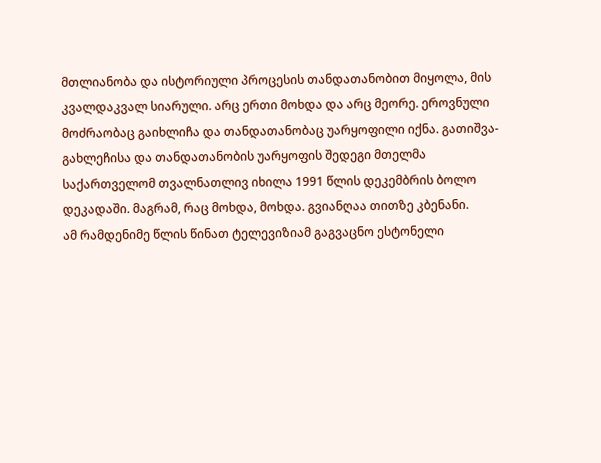მთლიანობა და ისტორიული პროცესის თანდათანობით მიყოლა, მის კვალდაკვალ სიარული. არც ერთი მოხდა და არც მეორე. ეროვნული მოძრაობაც გაიხლიჩა და თანდათანობაც უარყოფილი იქნა. გათიშვა-გახლეჩისა და თანდათანობის უარყოფის შედეგი მთელმა საქართველომ თვალნათლივ იხილა 1991 წლის დეკემბრის ბოლო დეკადაში. მაგრამ, რაც მოხდა, მოხდა. გვიანღაა თითზე კბენანი.
ამ რამდენიმე წლის წინათ ტელევიზიამ გაგვაცნო ესტონელი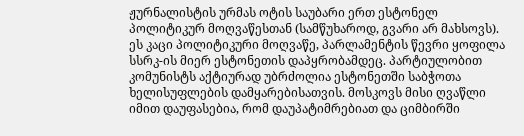ჟურნალისტის ურმას ოტის საუბარი ერთ ესტონელ პოლიტიკურ მოღვაწესთან (სამწუხაროდ, გვარი არ მახსოვს). ეს კაცი პოლიტიკური მოღვაწე, პარლამენტის წევრი ყოფილა სსრკ-ის მიერ ესტონეთის დაპყრობამდეც. პარტიულობით კომუნისტს აქტიურად უბრძოლია ესტონეთში საბჭოთა ხელისუფლების დამყარებისათვის. მოსკოვს მისი ღვაწლი იმით დაუფასებია, რომ დაუპატიმრებიათ და ციმბირში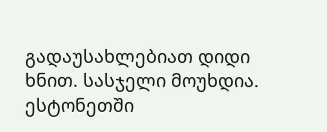გადაუსახლებიათ დიდი ხნით. სასჯელი მოუხდია. ესტონეთში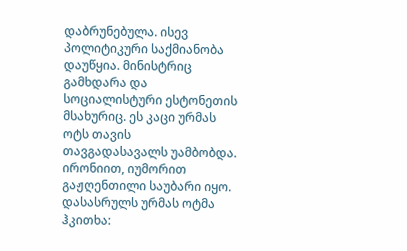დაბრუნებულა. ისევ პოლიტიკური საქმიანობა დაუწყია. მინისტრიც გამხდარა და სოციალისტური ესტონეთის მსახურიც. ეს კაცი ურმას ოტს თავის თავგადასავალს უამბობდა. ირონიით, იუმორით გაჟღენთილი საუბარი იყო. დასასრულს ურმას ოტმა ჰკითხა: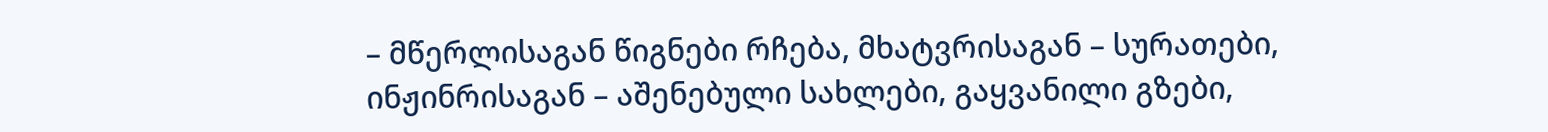– მწერლისაგან წიგნები რჩება, მხატვრისაგან – სურათები, ინჟინრისაგან – აშენებული სახლები, გაყვანილი გზები,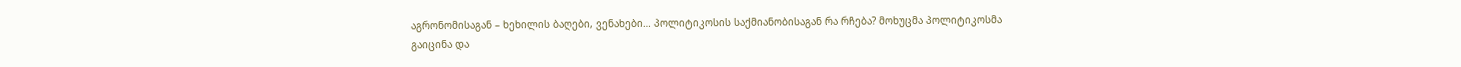აგრონომისაგან – ხეხილის ბაღები, ვენახები… პოლიტიკოსის საქმიანობისაგან რა რჩება? მოხუცმა პოლიტიკოსმა გაიცინა და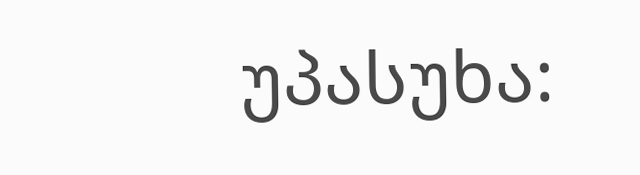უპასუხა: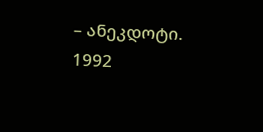– ანეკდოტი.
1992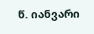წ. იანვარი